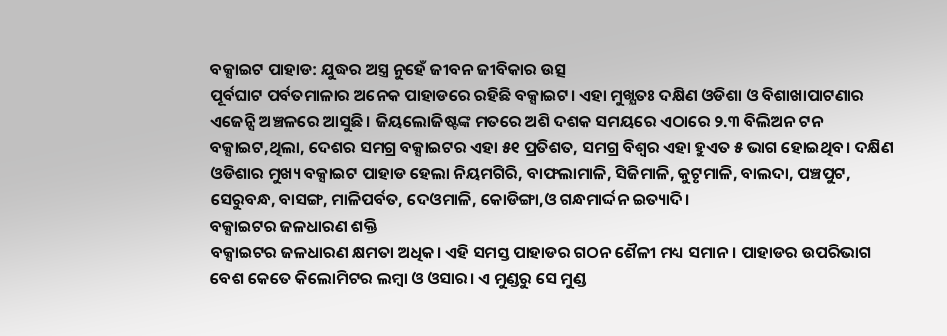ବକ୍ସାଇଟ ପାହାଡ: ଯୁଦ୍ଧର ଅସ୍ତ୍ର ନୁହେଁ ଜୀବନ ଜୀବିକାର ଉତ୍ସ
ପୂର୍ବଘାଟ ପର୍ବତମାଳାର ଅନେକ ପାହାଡରେ ରହିଛି ବକ୍ସାଇଟ। ଏହା ମୁଖ୍ଯତଃ ଦକ୍ଷିଣ ଓଡିଶା ଓ ବିଶାଖାପାଟଣାର ଏଜେନ୍ସି ଅଞ୍ଚଳରେ ଆସୁଛି। ଜିୟଲୋଜିଷ୍ଟଙ୍କ ମତରେ ଅଶି ଦଶକ ସମୟରେ ଏଠାରେ ୨.୩ ବିଲିଅନ ଟନ ବକ୍ସାଇଟ,ଥିଲା, ଦେଶର ସମଗ୍ର ବକ୍ସାଇଟର ଏହା ୫୧ ପ୍ରତିଶତ, ସମଗ୍ର ବିଶ୍ଵର ଏହା ହୁଏତ ୫ ଭାଗ ହୋଇଥିବ। ଦକ୍ଷିଣ ଓଡିଶାର ମୁଖ୍ୟ ବକ୍ସାଇଟ ପାହାଡ ହେଲା ନିୟମଗିରି, ବାଫଲାମାଳି, ସିଜିମାଳି, କୁଟୃମାଳି, ବାଲଦା, ପଞ୍ଚପୁଟ, ସେରୁବନ୍ଧ, ବାସଙ୍ଗ, ମାଳିପର୍ବତ, ଦେଓମାଳି, କୋଡିଙ୍ଗା,ଓ ଗନ୍ଧମାର୍ଦ୍ଦନ ଇତ୍ୟାଦି।
ବକ୍ସାଇଟର ଜଳଧାରଣ ଶକ୍ତି
ବକ୍ସାଇଟର ଜଳଧାରଣ କ୍ଷମତା ଅଧିକ। ଏହି ସମସ୍ତ ପାହାଡର ଗଠନ ଶୈଳୀ ମଧ୍ୟ ସମାନ। ପାହାଡର ଉପରିଭାଗ ବେଶ କେତେ କିଲୋମିଟର ଲମ୍ବା ଓ ଓସାର। ଏ ମୁଣ୍ଡରୁ ସେ ମୁଣ୍ଡ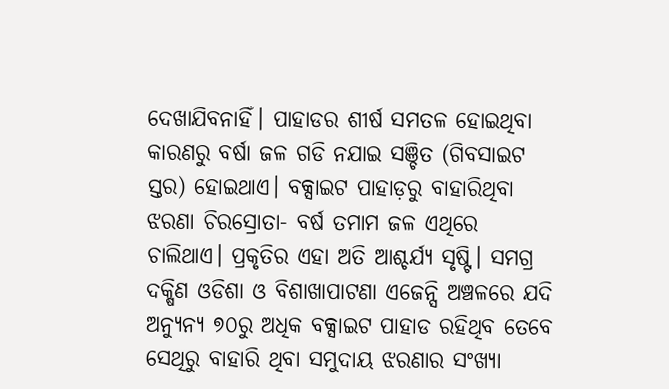ଦେଖାଯିବନାହିଁ। ପାହାଡର ଶୀର୍ଷ ସମତଳ ହୋଇଥିବା କାରଣରୁ ବର୍ଷା ଜଳ ଗଡି ନଯାଇ ସଞ୍ଚିତ (ଗିବସାଇଟ ସ୍ତର) ହୋଇଥାଏ। ବକ୍ସାଇଟ ପାହାଡ଼ରୁ ବାହାରିଥିବା ଝରଣା ଚିରସ୍ରୋତା- ବର୍ଷ ତମାମ ଜଳ ଏଥିରେ ଚାଲିଥାଏ। ପ୍ରକୃତିର ଏହା ଅତି ଆଶ୍ଚର୍ଯ୍ୟ ସୃଷ୍ଟି। ସମଗ୍ର ଦକ୍ଷିଣ ଓଡିଶା ଓ ବିଶାଖାପାଟଣା ଏଜେନ୍ସି ଅଞ୍ଚଳରେ ଯଦି ଅନ୍ୟୁନ୍ୟ ୭୦ରୁ ଅଧିକ ବକ୍ସାଇଟ ପାହାଡ ରହିଥିବ ତେବେ ସେଥିରୁ ବାହାରି ଥିବା ସମୁଦାୟ ଝରଣାର ସଂଖ୍ୟା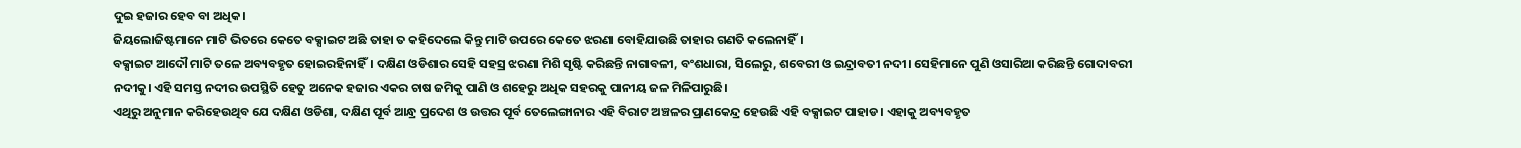ଦୁଇ ହଜାର ହେବ ବା ଅଧିକ।
ଜିୟଲୋଜିଷ୍ଟମାନେ ମାଟି ଭିତରେ କେତେ ବକ୍ସାଇଟ ଅଛି ତାହା ତ କହିଦେଲେ କିନ୍ତୁ ମାଟି ଉପରେ କେତେ ଝରଣା ବୋହିଯାଉଛି ତାହାର ଗଣତି କଲେନାହିଁ।
ବକ୍ସାଇଟ ଆଦୌ ମାଟି ତଳେ ଅବ୍ୟବହୃତ ହୋଇରହିନାହିଁ। ଦକ୍ଷିଣ ଓଡିଶାର ସେହି ସହସ୍ର ଝରଣା ମିଶି ସୃଷ୍ଟି କରିଛନ୍ତି ନାଗାବଳୀ, ବଂଶଧାରା, ସିଲେରୁ, ଶବେରୀ ଓ ଇନ୍ଦ୍ରାବତୀ ନଦୀ। ସେହିମାନେ ପୁଣି ଓସାରିଆ କରିଛନ୍ତି ଗୋଦାବରୀ ନଦୀକୁ। ଏହି ସମସ୍ତ ନଦୀର ଉପସ୍ଥିତି ହେତୁ ଅନେକ ହଜାର ଏକର ଚାଷ ଜମିକୁ ପାଣି ଓ ଶହେରୁ ଅଧିକ ସହରକୁ ପାନୀୟ ଜଳ ମିଳିପାରୁଛି।
ଏଥିରୁ ଅନୁମାନ କରିହେଉଥିବ ଯେ ଦକ୍ଷିଣ ଓଡିଶା, ଦକ୍ଷିଣ ପୂର୍ବ ଆନ୍ଧ୍ର ପ୍ରଦେଶ ଓ ଉତ୍ତର ପୂର୍ବ ତେଲେଙ୍ଗାନାର ଏହି ବିରାଟ ଅଞ୍ଚଳର ପ୍ରାଣକେନ୍ଦ୍ର ହେଉଛି ଏହି ବକ୍ସାଇଟ ପାହାଡ। ଏହାକୁ ଅବ୍ୟବହୃତ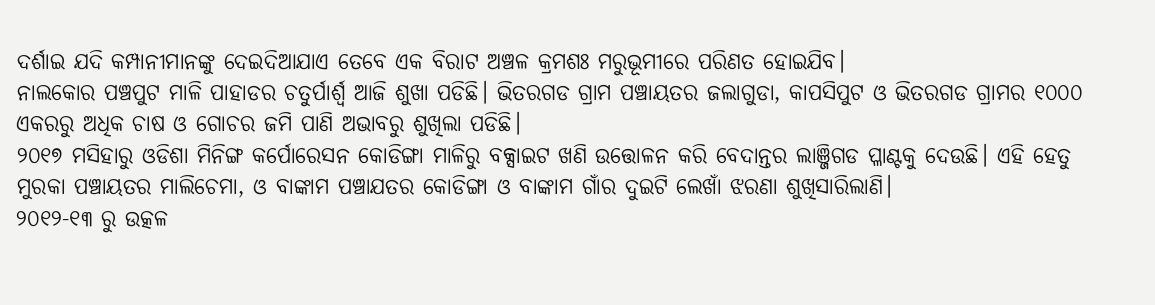ଦର୍ଶାଇ ଯଦି କମ୍ପାନୀମାନଙ୍କୁ ଦେଇଦିଆଯାଏ ତେବେ ଏକ ବିରାଟ ଅଞ୍ଚଳ କ୍ରମଶଃ ମରୁଭୂମୀରେ ପରିଣତ ହୋଇଯିବ।
ନାଲକୋର ପଞ୍ଚପୁଟ ମାଳି ପାହାଡର ଚତୁର୍ପାର୍ଶ୍ୱ ଆଜି ଶୁଖା ପଡିଛି। ଭିତରଗଡ ଗ୍ରାମ ପଞ୍ଚାୟତର ଜଲାଗୁଡା, କାପସିପୁଟ ଓ ଭିତରଗଡ ଗ୍ରାମର ୧୦୦୦ ଏକରରୁ ଅଧିକ ଚାଷ ଓ ଗୋଚର ଜମି ପାଣି ଅଭାବରୁ ଶୁଖିଲା ପଡିଛି।
୨୦୧୭ ମସିହାରୁ ଓଡିଶା ମିନିଙ୍ଗ କର୍ପୋରେସନ କୋଡିଙ୍ଗା ମାଳିରୁ ବକ୍ସାଇଟ ଖଣି ଉତ୍ତୋଳନ କରି ବେଦାନ୍ତର ଲାଞ୍ଜିଗଡ ପ୍ଳାଣ୍ଟକୁ ଦେଉଛି। ଏହି ହେତୁ ମୁରକା ପଞ୍ଚାୟତର ମାଲିଚେମା, ଓ ବାଙ୍କାମ ପଞ୍ଚାଯତର କୋଡିଙ୍ଗା ଓ ବାଙ୍କାମ ଗାଁର ଦୁଇଟି ଲେଖାଁ ଝରଣା ଶୁଖିସାରିଲାଣି।
୨୦୧୨-୧୩ ରୁ ଉତ୍କଳ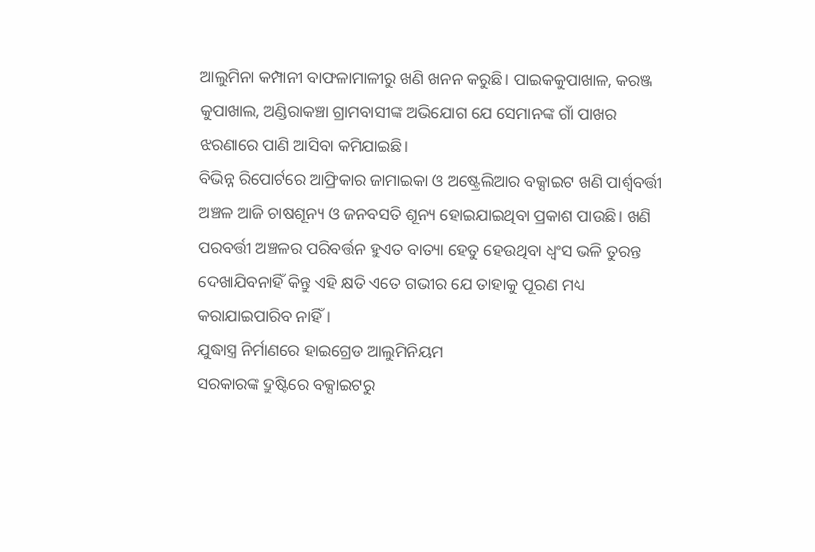ଆଲୁମିନା କମ୍ପାନୀ ବାଫଳାମାଳୀରୁ ଖଣି ଖନନ କରୁଛି। ପାଇକକୁପାଖାଳ, କରଞ୍ଜ କୁପାଖାଲ, ଅଣ୍ଡିରାକଞ୍ଚା ଗ୍ରାମବାସୀଙ୍କ ଅଭିଯୋଗ ଯେ ସେମାନଙ୍କ ଗାଁ ପାଖର ଝରଣାରେ ପାଣି ଆସିବା କମିଯାଇଛି।
ବିଭିନ୍ନ ରିପୋର୍ଟରେ ଆଫ୍ରିକାର ଜାମାଇକା ଓ ଅଷ୍ଟ୍ରେଲିଆର ବକ୍ସାଇଟ ଖଣି ପାର୍ଶ୍ଵବର୍ତ୍ତୀ ଅଞ୍ଚଳ ଆଜି ଚାଷଶୂନ୍ୟ ଓ ଜନବସତି ଶୂନ୍ୟ ହୋଇଯାଇଥିବା ପ୍ରକାଶ ପାଉଛି। ଖଣି ପରବର୍ତ୍ତୀ ଅଞ୍ଚଳର ପରିବର୍ତ୍ତନ ହୁଏତ ବାତ୍ୟା ହେତୁ ହେଉଥିବା ଧ୍ଵଂସ ଭଳି ତୁରନ୍ତ ଦେଖାଯିବନାହିଁ କିନ୍ତୁ ଏହି କ୍ଷତି ଏତେ ଗଭୀର ଯେ ତାହାକୁ ପୂରଣ ମଧ୍ୟ କରାଯାଇପାରିବ ନାହିଁ।
ଯୁଦ୍ଧାସ୍ତ୍ର ନିର୍ମାଣରେ ହାଇଗ୍ରେଡ ଆଲୁମିନିୟମ
ସରକାରଙ୍କ ଦ୍ରୁଷ୍ଟିରେ ବକ୍ସାଇଟରୁ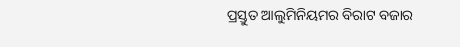ପ୍ରସ୍ତୁତ ଆଲୁମିନିୟମର ବିରାଟ ବଜାର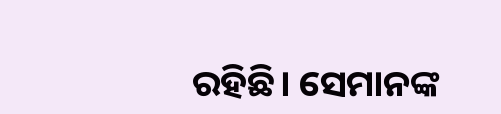ରହିଛି। ସେମାନଙ୍କ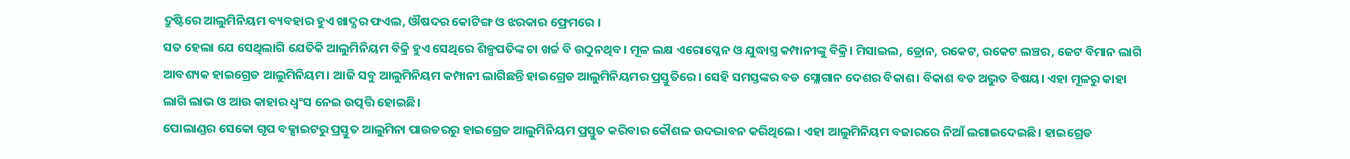ଦ୍ରୁଷ୍ଟିରେ ଆଲୁମିନିୟମ ବ୍ୟବହାର ହୁଏ ଖାଦ୍ଯର ଫଏଲ, ଔଷଦର କୋଟିଙ୍ଗ ଓ ଝରକାର ଫ୍ରେମରେ ।
ସତ ହେଲା ଯେ ସେଥିଲାଗି ଯେତିକି ଆଲୁମିନିୟମ ବିକ୍ରି ହୁଏ ସେଥିରେ ଶିଳ୍ପପତିଙ୍କ ଚା ଖର୍ଚ୍ଚ ବି ଉଠୁନଥିବ। ମୂଳ ଲକ୍ଷ ଏରୋପ୍ଳେନ ଓ ଯୁଦ୍ଧାସ୍ତ୍ର କମ୍ପାନୀଙ୍କୁ ବିକ୍ରି। ମିସାଇଲ, ଡ୍ରୋନ, ରକେଟ, ରକେଟ ଲଞ୍ଚର, ଜେଟ ବିମାନ ଲାଗି ଆବଶ୍ୟକ ହାଇଗ୍ରେଡ ଆଲୁମିନିୟମ। ଆଜି ସବୁ ଆଲୁମିନିୟମ କମ୍ପାନୀ ଲାଗିଛନ୍ତି ହାଇଗ୍ରେଡ ଆଲୁମିନିୟମର ପ୍ରସ୍ତୁତିରେ। ସେହି ସମସ୍ତଙ୍କର ବଡ ସ୍ଲୋଗାନ ଦେଶର ବିକାଶ। ବିକାଶ ବଡ ଅଦ୍ଭୁତ ବିଷୟ। ଏହା ମୂଳରୁ କାହା ଲାଗି ଲାଭ ଓ ଆଉ କାହାର ଧ୍ଵଂସ ନେଇ ଉତ୍ପତ୍ତି ହୋଇଛି।
ପୋଲାଣ୍ଡର ସେକୋ ଗୃପ ବକ୍ସାଇଟରୁ ପ୍ରସ୍ତୁତ ଆଲୁମିନା ପାଉଡରରୁ ହାଇଗ୍ରେଡ ଆଲୁମିନିୟମ ପ୍ରସ୍ତୁତ କରିବାର କୌଶଳ ଉଦଦ୍ଭାବନ କରିଥିଲେ। ଏହା ଆଲୁମିନିୟମ ବଜାରରେ ନିଆଁ ଲଗାଇଦେଇଛି। ହାଇଗ୍ରେଡ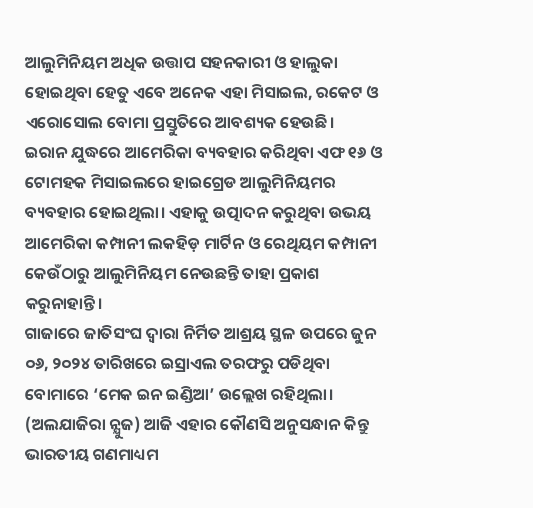ଆଲୁମିନିୟମ ଅଧିକ ଉତ୍ତାପ ସହନକାରୀ ଓ ହାଲୁକା ହୋଇଥିବା ହେତୁ ଏବେ ଅନେକ ଏହା ମିସାଇଲ, ରକେଟ ଓ ଏରୋସୋଲ ବୋମା ପ୍ରସ୍ତୁତିରେ ଆବଶ୍ୟକ ହେଉଛି।
ଇରାନ ଯୁଦ୍ଧରେ ଆମେରିକା ବ୍ୟବହାର କରିଥିବା ଏଫ ୧୬ ଓ ଟୋମହକ ମିସାଇଲରେ ହାଇଗ୍ରେଡ ଆଲୁମିନିୟମର ବ୍ୟବହାର ହୋଇଥିଲା। ଏହାକୁ ଉତ୍ପାଦନ କରୁଥିବା ଉଭୟ ଆମେରିକା କମ୍ପାନୀ ଲକହିଡ଼ ମାର୍ଟିନ ଓ ରେଥିୟମ କମ୍ପାନୀ କେଉଁଠାରୁ ଆଲୁମିନିୟମ ନେଉଛନ୍ତି ତାହା ପ୍ରକାଶ କରୁନାହାନ୍ତି।
ଗାଜାରେ ଜାତିସଂଘ ଦ୍ଵାରା ନିର୍ମିତ ଆଶ୍ରୟ ସ୍ଥଳ ଉପରେ ଜୁନ ୦୬, ୨୦୨୪ ତାରିଖରେ ଇସ୍ରାଏଲ ତରଫରୁ ପଡିଥିବା ବୋମାରେ ‘ମେକ ଇନ ଇଣ୍ଡିଆ’ ଉଲ୍ଲେଖ ରହିଥିଲା। (ଅଲଯାଜିରା ନ୍ଯୁଜ) ଆଜି ଏହାର କୌଣସି ଅନୁସନ୍ଧାନ କିନ୍ତୁ ଭାରତୀୟ ଗଣମାଧ୍ୟମ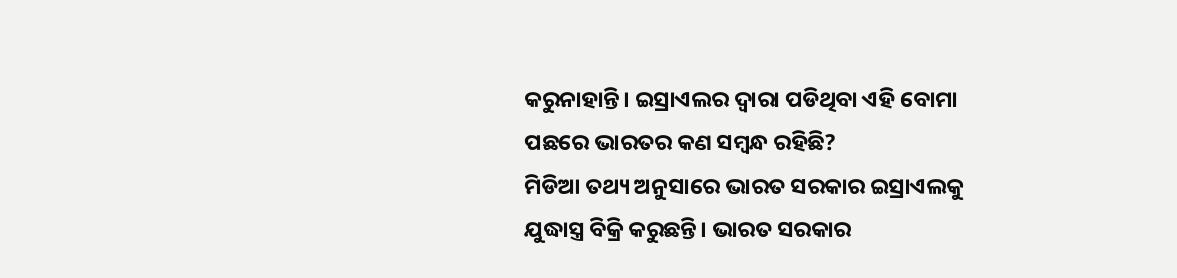କରୁନାହାନ୍ତି। ଇସ୍ରାଏଲର ଦ୍ଵାରା ପଡିଥିବା ଏହି ବୋମା ପଛରେ ଭାରତର କଣ ସମ୍ବନ୍ଧ ରହିଛି?
ମିଡିଆ ତଥ୍ୟ ଅନୁସାରେ ଭାରତ ସରକାର ଇସ୍ରାଏଲକୁ ଯୁଦ୍ଧାସ୍ତ୍ର ବିକ୍ରି କରୁଛନ୍ତି। ଭାରତ ସରକାର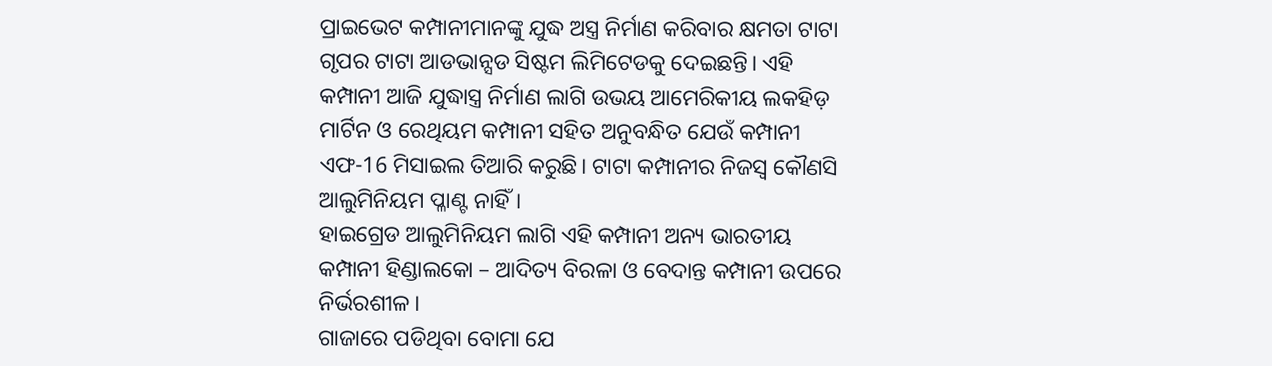ପ୍ରାଇଭେଟ କମ୍ପାନୀମାନଙ୍କୁ ଯୁଦ୍ଧ ଅସ୍ତ୍ର ନିର୍ମାଣ କରିବାର କ୍ଷମତା ଟାଟା ଗୃପର ଟାଟା ଆଡଭାନ୍ସଡ ସିଷ୍ଟମ ଲିମିଟେଡକୁ ଦେଇଛନ୍ତି। ଏହି କମ୍ପାନୀ ଆଜି ଯୁଦ୍ଧାସ୍ତ୍ର ନିର୍ମାଣ ଲାଗି ଉଭୟ ଆମେରିକୀୟ ଲକହିଡ଼ ମାର୍ଟିନ ଓ ରେଥିୟମ କମ୍ପାନୀ ସହିତ ଅନୁବନ୍ଧିତ ଯେଉଁ କମ୍ପାନୀ ଏଫ-16 ମିସାଇଲ ତିଆରି କରୁଛି। ଟାଟା କମ୍ପାନୀର ନିଜସ୍ଵ କୌଣସି ଆଲୁମିନିୟମ ପ୍ଳାଣ୍ଟ ନାହିଁ।
ହାଇଗ୍ରେଡ ଆଲୁମିନିୟମ ଲାଗି ଏହି କମ୍ପାନୀ ଅନ୍ୟ ଭାରତୀୟ କମ୍ପାନୀ ହିଣ୍ଡାଲକୋ – ଆଦିତ୍ୟ ବିରଳା ଓ ବେଦାନ୍ତ କମ୍ପାନୀ ଉପରେ ନିର୍ଭରଶୀଳ।
ଗାଜାରେ ପଡିଥିବା ବୋମା ଯେ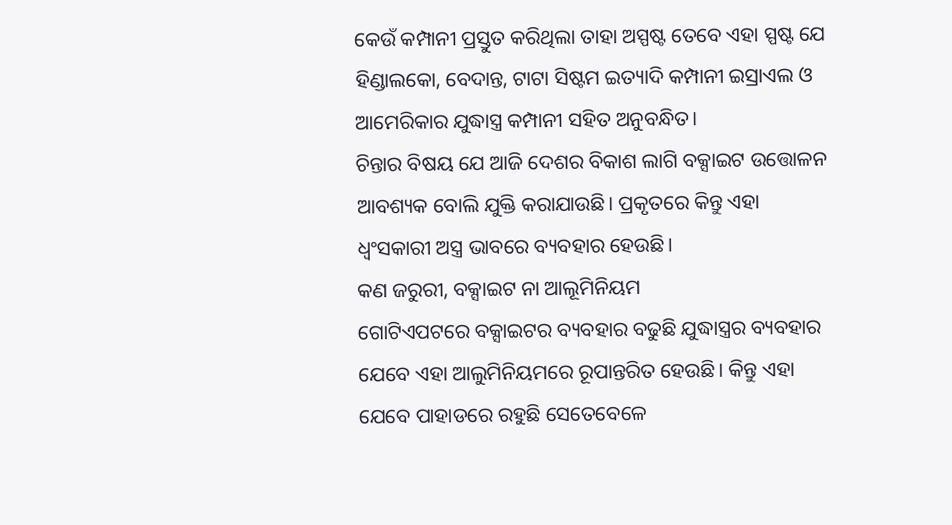କେଉଁ କମ୍ପାନୀ ପ୍ରସ୍ତୁତ କରିଥିଲା ତାହା ଅସ୍ପଷ୍ଟ ତେବେ ଏହା ସ୍ପଷ୍ଟ ଯେ ହିଣ୍ଡାଲକୋ, ବେଦାନ୍ତ, ଟାଟା ସିଷ୍ଟମ ଇତ୍ୟାଦି କମ୍ପାନୀ ଇସ୍ରାଏଲ ଓ ଆମେରିକାର ଯୁଦ୍ଧାସ୍ତ୍ର କମ୍ପାନୀ ସହିତ ଅନୁବନ୍ଧିତ।
ଚିନ୍ତାର ବିଷୟ ଯେ ଆଜି ଦେଶର ବିକାଶ ଲାଗି ବକ୍ସାଇଟ ଉତ୍ତୋଳନ ଆବଶ୍ୟକ ବୋଲି ଯୁକ୍ତି କରାଯାଉଛି। ପ୍ରକୃତରେ କିନ୍ତୁ ଏହା ଧ୍ବଂସକାରୀ ଅସ୍ତ୍ର ଭାବରେ ବ୍ୟବହାର ହେଉଛି।
କଣ ଜରୁରୀ, ବକ୍ସାଇଟ ନା ଆଲୂମିନିୟମ
ଗୋଟିଏପଟରେ ବକ୍ସାଇଟର ବ୍ୟବହାର ବଢୁଛି ଯୁଦ୍ଧାସ୍ତ୍ରର ବ୍ୟବହାର ଯେବେ ଏହା ଆଲୁମିନିୟମରେ ରୂପାନ୍ତରିତ ହେଉଛି। କିନ୍ତୁ ଏହା ଯେବେ ପାହାଡରେ ରହୁଛି ସେତେବେଳେ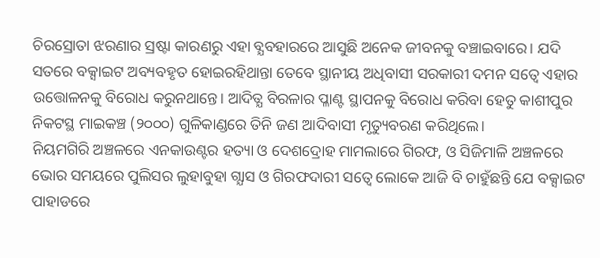ଚିରସ୍ରୋତା ଝରଣାର ସ୍ରଷ୍ଟା କାରଣରୁ ଏହା ବ୍ଯବହାରରେ ଆସୁଛି ଅନେକ ଜୀବନକୁ ବଞ୍ଚାଇବାରେ। ଯଦି ସତରେ ବକ୍ସାଇଟ ଅବ୍ୟବହୃତ ହୋଇରହିଥାନ୍ତା ତେବେ ସ୍ଥାନୀୟ ଅଧିବାସୀ ସରକାରୀ ଦମନ ସତ୍ବେ ଏହାର ଉତ୍ତୋଳନକୁ ବିରୋଧ କରୁନଥାନ୍ତେ। ଆଦିତ୍ଯ ବିରଳାର ପ୍ଳାଣ୍ଟ ସ୍ଥାପନକୁ ବିରୋଧ କରିବା ହେତୁ କାଶୀପୁର ନିକଟସ୍ଥ ମାଇକଞ୍ଚ (୨୦୦୦) ଗୁଳିକାଣ୍ଡରେ ତିନି ଜଣ ଆଦିବାସୀ ମୃତ୍ୟୁବରଣ କରିଥିଲେ।
ନିୟମଗିରି ଅଞ୍ଚଳରେ ଏନକାଉଣ୍ଟର ହତ୍ୟା ଓ ଦେଶଦ୍ରୋହ ମାମଲାରେ ଗିରଫ, ଓ ସିଜିମାଳି ଅଞ୍ଚଳରେ ଭୋର ସମୟରେ ପୁଲିସର ଲୁହାବୁହା ଗ୍ଯାସ ଓ ଗିରଫଦାରୀ ସତ୍ବେ ଲୋକେ ଆଜି ବି ଚାହୁଁଛନ୍ତି ଯେ ବକ୍ସାଇଟ ପାହାଡରେ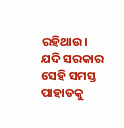ରହିଥାଉ। ଯଦି ସରକାର ସେହି ସମସ୍ତ ପାହାଡକୁ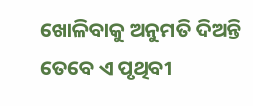ଖୋଳିବାକୁ ଅନୁମତି ଦିଅନ୍ତି ତେବେ ଏ ପୃଥିବୀ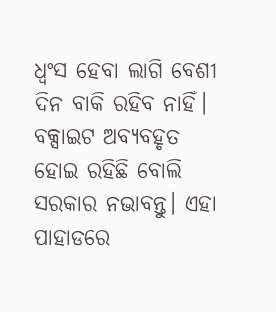ଧ୍ଵଂସ ହେବା ଲାଗି ବେଶୀ ଦିନ ବାକି ରହିବ ନାହିଁ। ବକ୍ସାଇଟ ଅବ୍ୟବହୃତ ହୋଇ ରହିଛି ବୋଲି ସରକାର ନଭାବନ୍ତୁ। ଏହା ପାହାଡରେ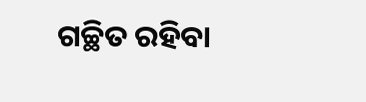ଗଚ୍ଛିତ ରହିବା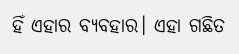ହିଁ ଏହାର ବ୍ୟବହାର। ଏହା ଗଛିତ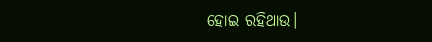ହୋଇ ରହିଥାଉ।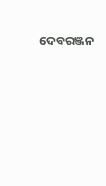ଦେବରଞ୍ଜନ